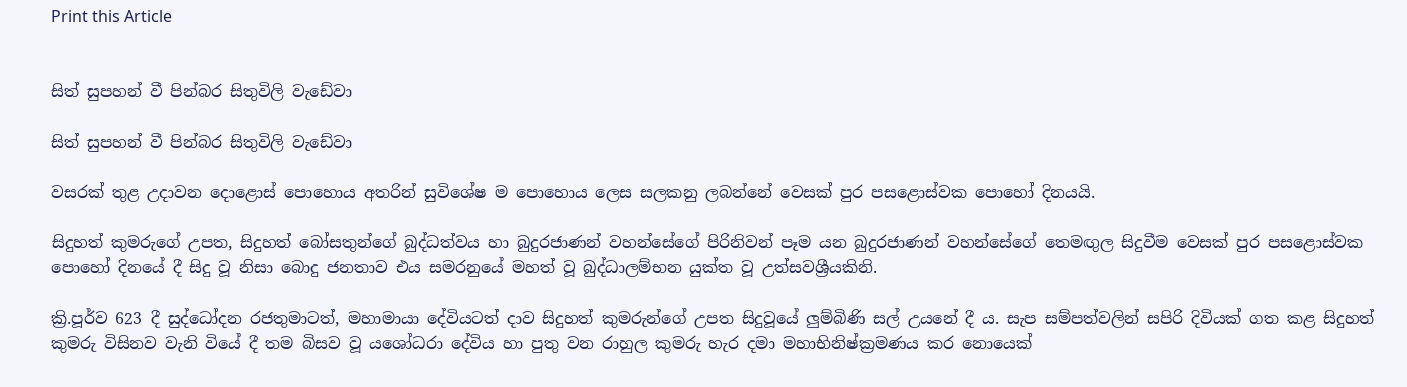Print this Article


සිත් සුපහන් වී පින්බර සිතුවිලි වැඩේවා

සිත් සුපහන් වී පින්බර සිතුවිලි වැඩේවා

වසරක් තුළ උදාවන දොළොස් පොහොය අතරින් සුවිශේෂ ම පොහොය ලෙස සලකනු ලබන්නේ වෙසක් පුර පසළොස්වක පොහෝ දිනයයි.

සිදුහත් කුමරුගේ උපත, සිදුහත් බෝසතුන්ගේ බුද්ධත්වය හා බුදුරජාණන් වහන්සේගේ පිරිනිවන් පෑම යන බුදුරජාණන් වහන්සේගේ තෙමඟුල සිදුවීම වෙසක් පුර පසළොස්වක පොහෝ දිනයේ දී සිදු වූ නිසා බොදු ජනතාව එය සමරනුයේ මහත් වූ බුද්ධාලම්භන යුක්ත වූ උත්සවශ්‍රීයකිනි.

ක්‍රි.පූර්ව 623 දී සුද්ධෝදන රජතුමාටත්, මහාමායා දේවියටත් දාව සිදුහත් කුමරුන්ගේ උපත සිදුවූයේ ලුම්බිණි සල් උයනේ දී ය. සැප සම්පත්වලින් සපිරි දිවියක් ගත කළ සිදුහත් කුමරු විසිනව වැනි වියේ දී තම බිසව වූ යශෝධරා දේවිය හා පුතු වන රාහුල කුමරු හැර දමා මහාභිනිෂ්ක්‍රමණය කර නොයෙක්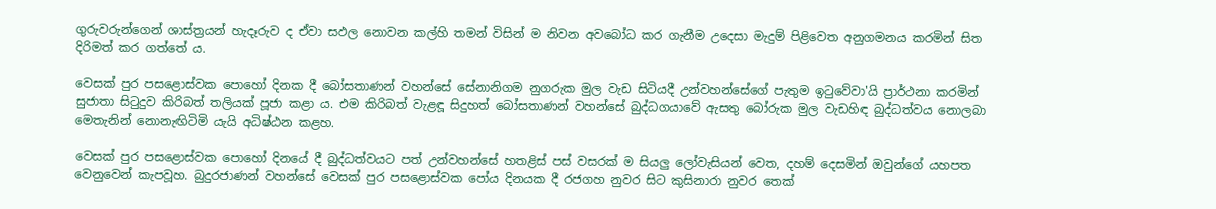ගුරුවරුන්ගෙන් ශාස්ත්‍රයන් හැදෑරුව ද ඒවා සඵල නොවන කල්හි තමන් විසින් ම නිවන අවබෝධ කර ගැනීම උදෙසා මැදුම් පිළිවෙත අනුගමනය කරමින් සිත දිරිමත් කර ගත්තේ ය.

වෙසක් පුර පසළොස්වක පොහෝ දිනක දී බෝසතාණන් වහන්සේ සේනානිගම නුගරුක මුල වැඩ සිටියදී උන්වහන්සේගේ පැතුම ඉටුවේවා'යි ප්‍රාර්ථනා කරමින් සුජාතා සිටුදුව කිරිබත් තලියක් පූජා කළා ය. එම කිරිබත් වැළඳූ සිදුහත් බෝසතාණන් වහන්සේ බුද්ධගයාවේ ඇසතු බෝරුක මුල වැඩහිඳ බුද්ධත්වය නොලබා මෙතැනින් නොනැඟිටිමි යැයි අධිෂ්ඨන කළහ.

වෙසක් පුර පසළොස්වක පොහෝ දිනයේ දී බුද්ධත්වයට පත් උන්වහන්සේ හතළිස් පස් වසරක් ම සියලු ලෝවැසියන් වෙත, දහම් දෙසමින් ඔවුන්ගේ යහපත වෙනුවෙන් කැපවූහ. බුදුරජාණන් වහන්සේ වෙසක් පුර පසළොස්වක පෝය දිනයක දී රජගහ නුවර සිට කුසිනාරා නුවර තෙක්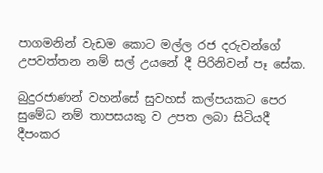පාගමනින් වැඩම කොට මල්ල රජ දරුවන්ගේ උපවත්තන නම් සල් උයනේ දී පිරිනිවන් පෑ සේක.

බුදුරජාණන් වහන්සේ සුවහස් කල්පයකට පෙර සුමේධ නම් තාපසයකු ව උපත ලබා සිටියදී දීපංකර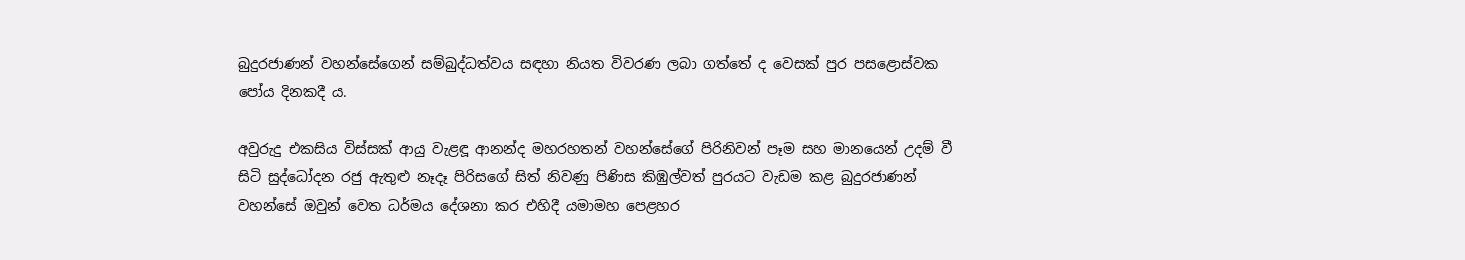බුදුරජාණන් වහන්සේගෙන් සම්බුද්ධත්වය සඳහා නියත විවරණ ලබා ගත්තේ ද වෙසක් පුර පසළොස්වක පෝය දිනකදී ය.

අවුරුදු එකසිය විස්සක් ආයු වැළඳූ ආනන්ද මහරහතන් වහන්සේගේ පිරිනිවන් පෑම සහ මානයෙන් උදම් වී සිටි සුද්ධෝදන රජු ඇතුළු නෑදෑ පිරිසගේ සිත් නිවණු පිණිස කිඹුල්වත් පුරයට වැඩම කළ බුදුරජාණන් වහන්සේ ඔවුන් වෙත ධර්මය දේශනා කර එහිදී යමාමහ පෙළහර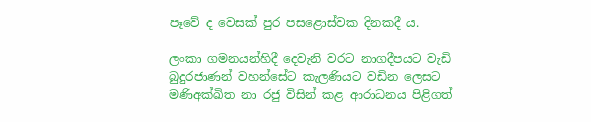පෑවේ ද වෙසක් පුර පසළොස්වක දිනකදී ය.

ලංකා ගමනයන්හිදී දෙවැනි වරට නාගදීපයට වැඩි බුදුරජාණන් වහන්සේට කැලණියට වඩින ලෙසට මණිඅක්ඛිත නා රජු විසින් කළ ආරාධනය පිළිගත්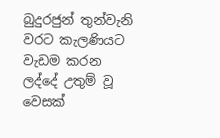බුදුරජුන් තුන්වැනි වරට කැලණියට වැඩම කරන ලද්දේ උතුම් වූ වෙසක්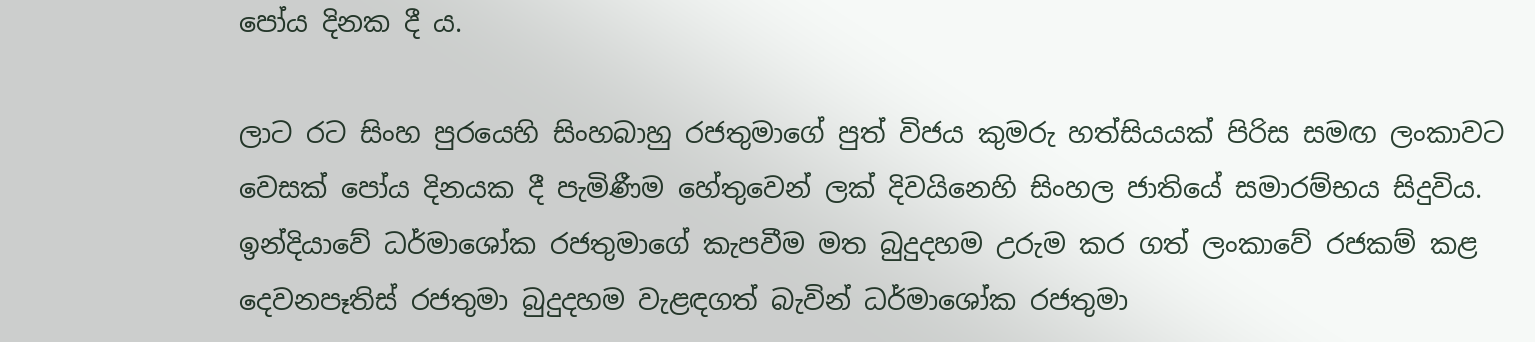පෝය දිනක දී ය.

ලාට රට සිංහ පුරයෙහි සිංහබාහු රජතුමාගේ පුත් විජය කුමරු හත්සියයක් පිරිස සමඟ ලංකාවට වෙසක් පෝය දිනයක දී පැමිණීම හේතුවෙන් ලක් දිවයිනෙහි සිංහල ජාතියේ සමාරම්භය සිදුවිය. ඉන්දියාවේ ධර්මාශෝක රජතුමාගේ කැපවීම මත බුදුදහම උරුම කර ගත් ලංකාවේ රජකම් කළ දෙවනපෑතිස් රජතුමා බුදුදහම වැළඳගත් බැවින් ධර්මාශෝක රජතුමා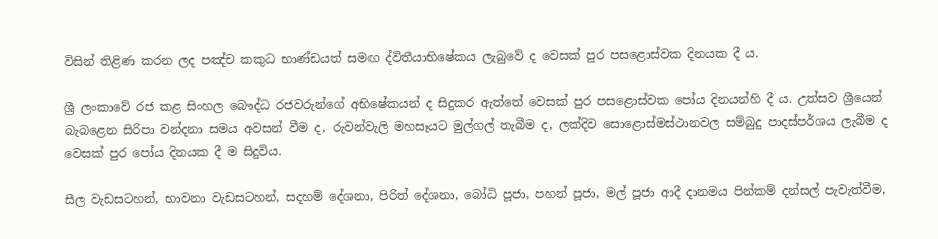විසින් තිළිණ කරන ලද පඤ්ච කකුධ භාණ්ඩයත් සමඟ ද්විතීයාභිෂේකය ලැබුවේ ද වෙසක් පුර පසළොස්වක දිනයක දී ය.

ශ්‍රී ලංකාවේ රජ කළ සිංහල බෞද්ධ රජවරුන්ගේ අභිෂේකයන් ද සිදුකර ඇත්තේ වෙසක් පුර පසළොස්වක පෝය දිනයන්හි දී ය. උත්සව ශ්‍රීයෙන් බැබළෙන සිරිපා වන්දනා සමය අවසන් වීම ද, රුවන්වැලි මහසෑයට මුල්ගල් තැබීම ද, ලක්දිව සොළොස්මස්ථානවල සම්බුදු පාදස්පර්ශය ලැබීම ද වෙසක් පුර පෝය දිනයක දී ම සිදුවිය.

සීල වැඩසටහන්, භාවනා වැඩසටහන්, සදහම් දේශනා, පිරිත් දේශනා, බෝධි පූජා, පහන් පූජා, මල් පූජා ආදී දානමය පින්කම් දන්සල් පැවැත්වීම,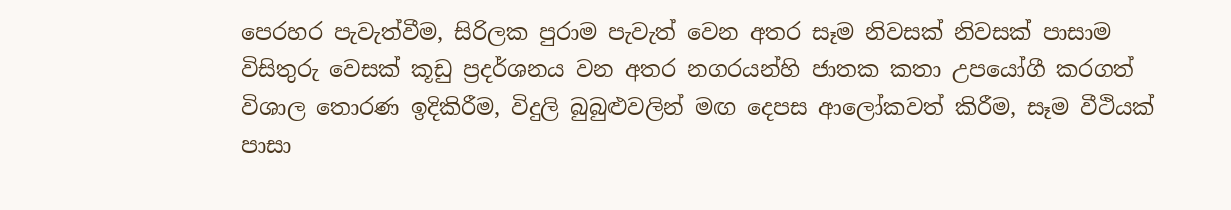පෙරහර පැවැත්වීම, සිරිලක පුරාම පැවැත් වෙන අතර සෑම නිවසක් නිවසක් පාසාම විසිතුරු වෙසක් කූඩු ප්‍රදර්ශනය වන අතර නගරයන්හි ජාතක කතා උපයෝගී කරගත් විශාල තොරණ ඉදිකිරීම, විදුලි බුබුළුවලින් මඟ දෙපස ආලෝකවත් කිරීම, සෑම වීථියක් පාසා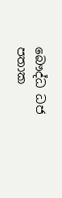බෞද්ධ ධජ පතාක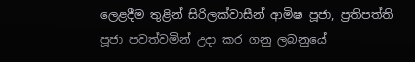ලෙළදීම තුළින් සිරිලක්වාසීන් ආමිෂ පූජා, ප්‍රතිපත්ති පූජා පවත්වමින් උදා කර ගනු ලබනුයේ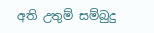අති උතුම් සම්බුදු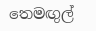තෙමඟුල්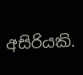අසිරියකි.